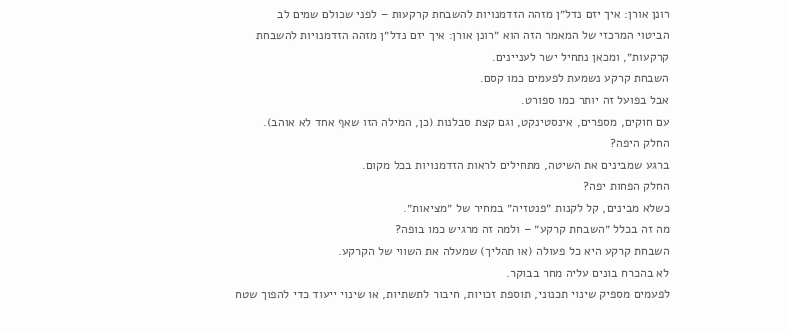רונן אורן: איך יזם נדל״ן מזהה הזדמנויות להשבחת קרקעות – לפני שכולם שמים לב
הביטוי המרכזי של המאמר הזה הוא ״רונן אורן: איך יזם נדל״ן מזהה הזדמנויות להשבחת קרקעות״, ומכאן נתחיל ישר לעניינים.
השבחת קרקע נשמעת לפעמים כמו קסם.
אבל בפועל זה יותר כמו ספורט.
עם חוקים, מספרים, אינסטינקט, וגם קצת סבלנות (כן, המילה הזו שאף אחד לא אוהב).
החלק היפה?
ברגע שמבינים את השיטה, מתחילים לראות הזדמנויות בכל מקום.
החלק הפחות יפה?
כשלא מבינים, קל לקנות ״פנטזיה״ במחיר של ״מציאות״.
מה זה בכלל ״השבחת קרקע״ – ולמה זה מרגיש כמו בופה?
השבחת קרקע היא כל פעולה (או תהליך) שמעלה את השווי של הקרקע.
לא בהכרח בונים עליה מחר בבוקר.
לפעמים מספיק שינוי תכנוני, תוספת זכויות, חיבור לתשתיות, או שינוי ייעוד כדי להפוך שטח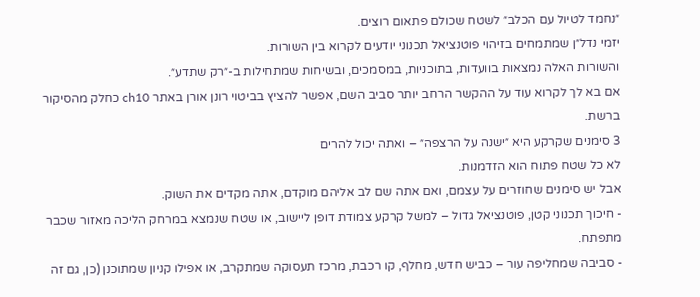״נחמד לטיול עם הכלב״ לשטח שכולם פתאום רוצים.
יזמי נדל״ן שמתמחים בזיהוי פוטנציאל תכנוני יודעים לקרוא בין השורות.
והשורות האלה נמצאות בוועדות, בתוכניות, במסמכים, ובשיחות שמתחילות ב-״רק שתדע״.
אם בא לך לקרוא עוד על ההקשר הרחב יותר סביב השם, אפשר להציץ בביטוי רונן אורן באתר ch10 כחלק מהסיקור ברשת.
3 סימנים שקרקע היא ״ישנה על הרצפה״ – ואתה יכול להרים
לא כל שטח פתוח הוא הזדמנות.
אבל יש סימנים שחוזרים על עצמם, ואם אתה שם לב אליהם מוקדם, אתה מקדים את השוק.
- חיכוך תכנוני קטן, פוטנציאל גדול – למשל קרקע צמודת דופן ליישוב, או שטח שנמצא במרחק הליכה מאזור שכבר מתפתח.
- סביבה שמחליפה עור – כביש חדש, מחלף, קו רכבת, מרכז תעסוקה שמתקרב, או אפילו קניון שמתוכנן (כן, גם זה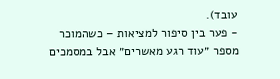עובד).
- פער בין סיפור למציאות – כשהמוכר מספר ״עוד רגע מאשרים״ אבל במסמכים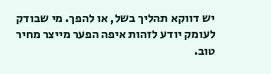יש דווקא תהליך בשל, או להפך. מי שבודק לעומק יודע לזהות איפה הפער מייצר מחיר טוב.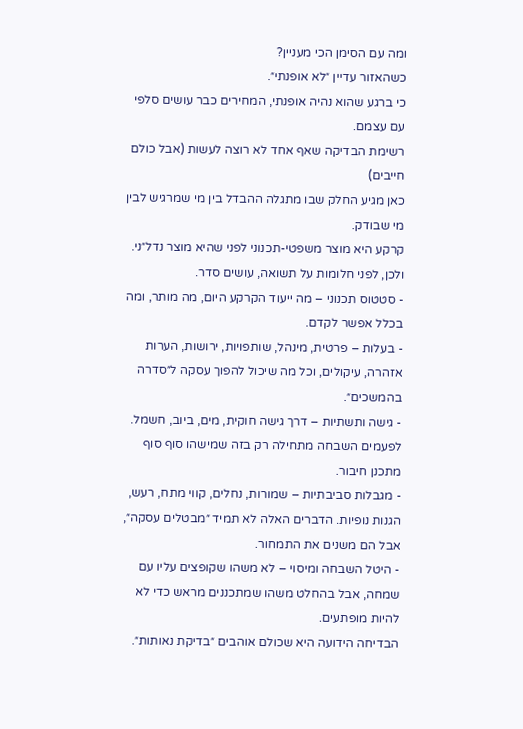ומה עם הסימן הכי מעניין?
כשהאזור עדיין ״לא אופנתי״.
כי ברגע שהוא נהיה אופנתי, המחירים כבר עושים סלפי עם עצמם.
רשימת הבדיקה שאף אחד לא רוצה לעשות (אבל כולם חייבים)
כאן מגיע החלק שבו מתגלה ההבדל בין מי שמרגיש לבין מי שבודק.
קרקע היא מוצר משפטי-תכנוני לפני שהיא מוצר נדל״ני.
ולכן, לפני חלומות על תשואה, עושים סדר.
- סטטוס תכנוני – מה ייעוד הקרקע היום, מה מותר, ומה בכלל אפשר לקדם.
- בעלות – פרטית, מינהל, שותפויות, ירושות, הערות אזהרה, עיקולים, וכל מה שיכול להפוך עסקה ל״סדרה בהמשכים״.
- גישה ותשתיות – דרך גישה חוקית, מים, ביוב, חשמל. לפעמים השבחה מתחילה רק בזה שמישהו סוף סוף מתכנן חיבור.
- מגבלות סביבתיות – שמורות, נחלים, קווי מתח, רעש, הגנות נופיות. הדברים האלה לא תמיד ״מבטלים עסקה״, אבל הם משנים את התמחור.
- היטל השבחה ומיסוי – לא משהו שקופצים עליו עם שמחה, אבל בהחלט משהו שמתכננים מראש כדי לא להיות מופתעים.
הבדיחה הידועה היא שכולם אוהבים ״בדיקת נאותות״.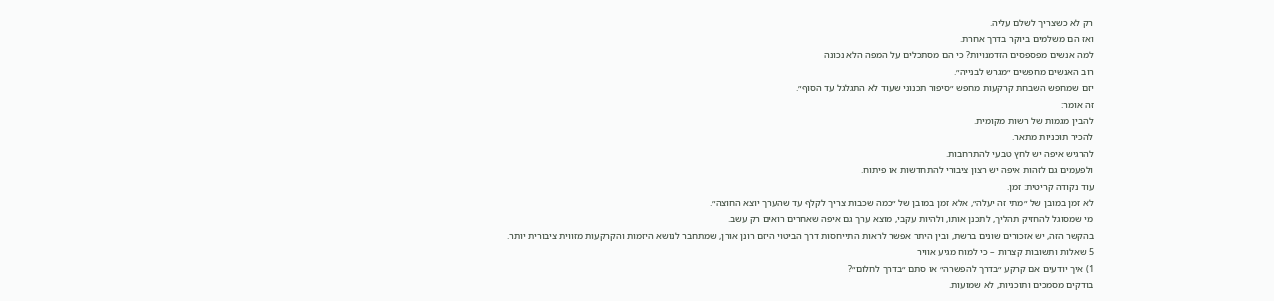רק לא כשצריך לשלם עליה.
ואז הם משלמים ביוקר בדרך אחרת.
למה אנשים מפספסים הזדמנויות? כי הם מסתכלים על המפה הלא נכונה
רוב האנשים מחפשים ״מגרש לבנייה״.
יזם שמחפש השבחת קרקעות מחפש ״סיפור תכנוני שעוד לא התגלגל עד הסוף״.
זה אומר:
להבין מגמות של רשות מקומית.
להכיר תוכניות מתאר.
להרגיש איפה יש לחץ טבעי להתרחבות.
ולפעמים גם לזהות איפה יש רצון ציבורי להתחדשות או פיתוח.
עוד נקודה קריטית: זמן.
לא זמן במובן של ״מתי זה יעלה״, אלא זמן במובן של ״כמה שכבות צריך לקלף עד שהערך יוצא החוצה״.
מי שמסוגל להחזיק תהליך, לתכנן אותו, ולהיות עקבי, מוצא ערך גם איפה שאחרים רואים רק עשב.
בהקשר הזה, יש אזכורים שונים ברשת, ובין היתר אפשר לראות התייחסות דרך הביטוי היזם רונן אורן, שמתחבר לנושא היזמות והקרקעות מזווית ציבורית יותר.
5 שאלות ותשובות קצרות – כי למוח מגיע אוויר
1) איך יודעים אם קרקע ״בדרך להפשרה״ או סתם ״בדרך לחלום״?
בודקים מסמכים ותוכניות, לא שמועות.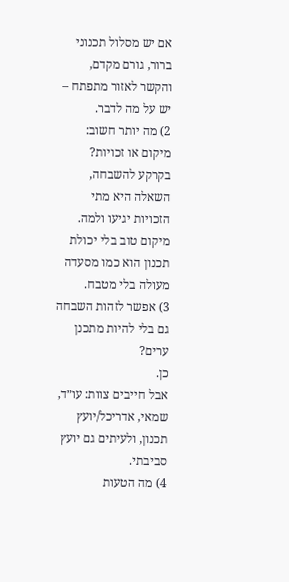אם יש מסלול תכנוני ברור, גורם מקדם, והקשר לאזור מתפתח – יש על מה לדבר.
2) מה יותר חשוב: מיקום או זכויות?
בקרקע להשבחה, השאלה היא מתי הזכויות יגיעו ולמה.
מיקום טוב בלי יכולת תכנון הוא כמו מסעדה מעולה בלי מטבח.
3) אפשר לזהות השבחה גם בלי להיות מתכנן ערים?
כן.
אבל חייבים צוות: עו״ד, שמאי, אדריכל/יועץ תכנון, ולעיתים גם יועץ סביבתי.
4) מה הטעות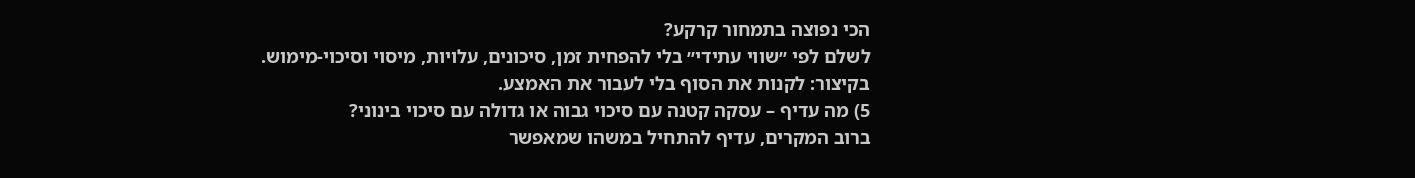הכי נפוצה בתמחור קרקע?
לשלם לפי ״שווי עתידי״ בלי להפחית זמן, סיכונים, עלויות, מיסוי וסיכוי-מימוש.
בקיצור: לקנות את הסוף בלי לעבור את האמצע.
5) מה עדיף – עסקה קטנה עם סיכוי גבוה או גדולה עם סיכוי בינוני?
ברוב המקרים, עדיף להתחיל במשהו שמאפשר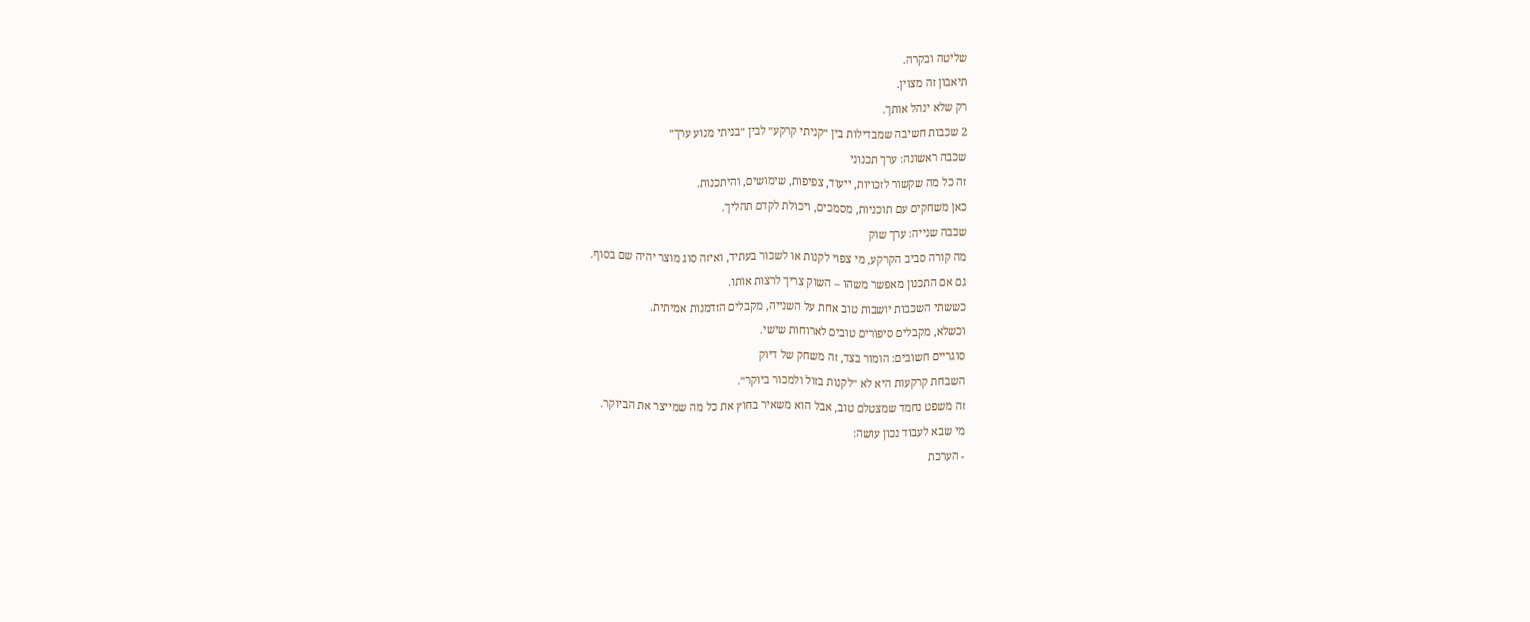שליטה ובקרה.
תיאבון זה מצוין.
רק שלא ינהל אותך.
2 שכבות חשיבה שמבדילות בין ״קניתי קרקע״ לבין ״בניתי מנוע ערך״
שכבה ראשונה: ערך תכנוני
זה כל מה שקשור לזכויות, ייעוד, צפיפות, שימושים, והיתכנות.
כאן משחקים עם תוכניות, מסמכים, ויכולת לקדם תהליך.
שכבה שנייה: ערך שוק
מה קורה סביב הקרקע, מי צפוי לקנות או לשכור בעתיד, ואיזה סוג מוצר יהיה שם בסוף.
גם אם התכנון מאפשר משהו – השוק צריך לרצות אותו.
כששתי השכבות יושבות טוב אחת על השנייה, מקבלים הזדמנות אמיתית.
וכשלא, מקבלים סיפורים טובים לארוחות שישי.
סוגריים חשובים: הומור בצד, זה משחק של דיוק
השבחת קרקעות היא לא ״לקנות בזול ולמכור ביוקר״.
זה משפט נחמד שמצטלם טוב, אבל הוא משאיר בחוץ את כל מה שמייצר את הביוקר.
מי שבא לעבוד נכון עושה:
- הערכת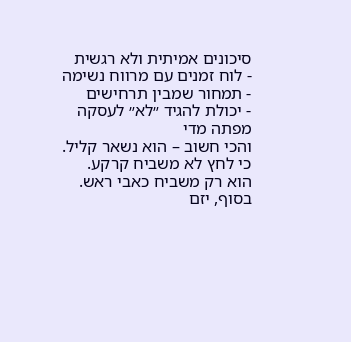סיכונים אמיתית ולא רגשית
- לוח זמנים עם מרווח נשימה
- תמחור שמבין תרחישים
- יכולת להגיד ״לא״ לעסקה מפתה מדי
והכי חשוב – הוא נשאר קליל.
כי לחץ לא משביח קרקע.
הוא רק משביח כאבי ראש.
בסוף, יזם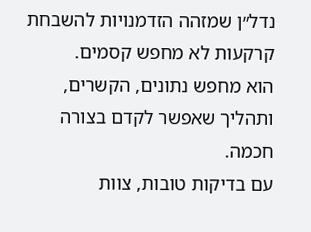נדל״ן שמזהה הזדמנויות להשבחת קרקעות לא מחפש קסמים.
הוא מחפש נתונים, הקשרים, ותהליך שאפשר לקדם בצורה חכמה.
עם בדיקות טובות, צוות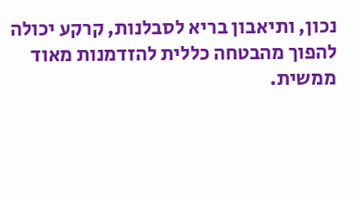נכון, ותיאבון בריא לסבלנות, קרקע יכולה להפוך מהבטחה כללית להזדמנות מאוד ממשית.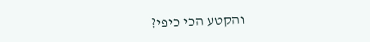והקטע הכי כיפי?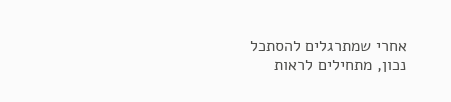אחרי שמתרגלים להסתכל נכון, מתחילים לראות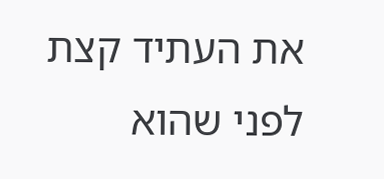את העתיד קצת לפני שהוא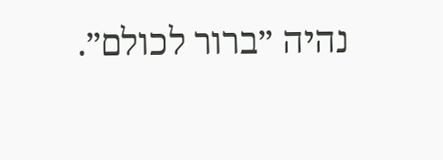נהיה ״ברור לכולם״.